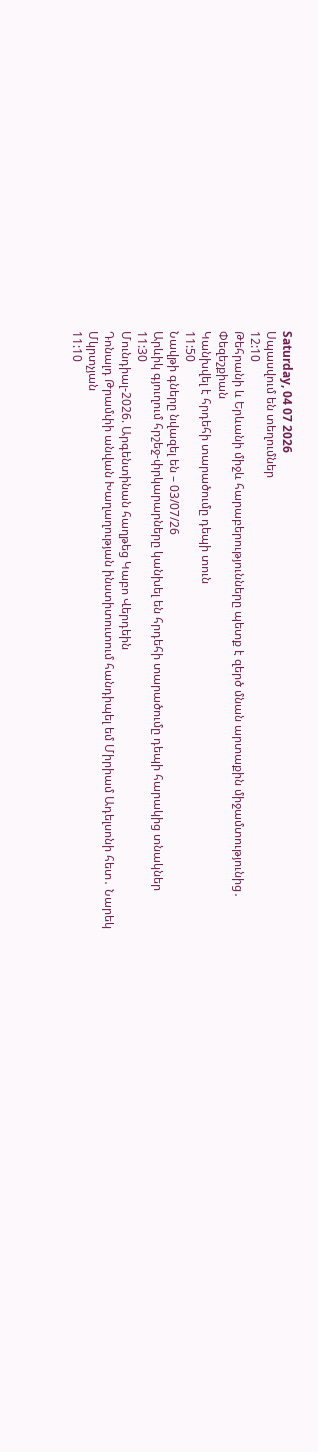Saturday, 04 07 2026
Սպասվում են տեղումներ
12:10
Թեհրանի և Երևանի միջև հարաբերությունները պետք է զերծ մնան արտաքին միջամտությունից․ Փեզեշքիան
Կանխվել է հրդեհի տարածումը դեպի տուն
11:50
Նավթի գները նվազել են – 03/07/26
Արևիկ գյուղում հրշեջ-փրկարարները կանխել են հրդեհի տարածումը դեպի հարակից տնակներ
11:30
Մունդիալ-2026. Արգենտինան հաղթեց Կաբո Վերդեին
Դոնալդ Թրամփի անվան Խաղաղության ինստիտուտում հանդիպել եմ Միրիամ Ադելսոնի հետ․ Նարեկ Մկրտչյան
11:10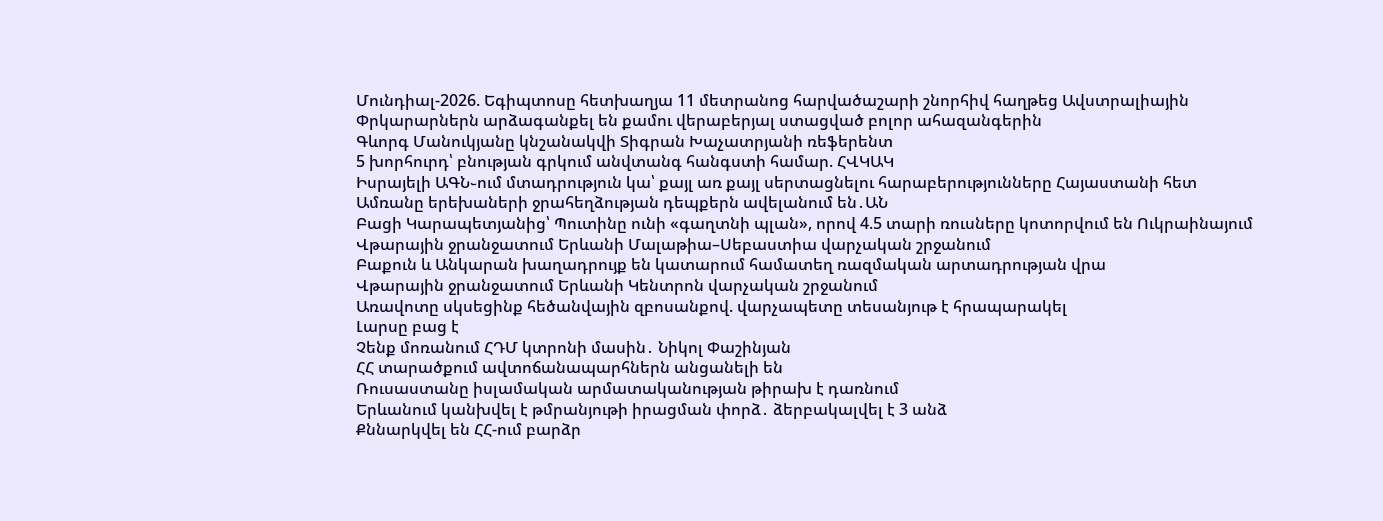Մունդիալ-2026. Եգիպտոսը հետխաղյա 11 մետրանոց հարվածաշարի շնորհիվ հաղթեց Ավստրալիային
Փրկարարներն արձագանքել են քամու վերաբերյալ ստացված բոլոր ահազանգերին
Գևորգ Մանուկյանը կնշանակվի Տիգրան Խաչատրյանի ռեֆերենտ
5 խորհուրդ՝ բնության գրկում անվտանգ հանգստի համար. ՀՎԿԱԿ
Իսրայելի ԱԳՆ֊ում մտադրություն կա՝ քայլ առ քայլ սերտացնելու հարաբերությունները Հայաստանի հետ
Ամռանը երեխաների ջրահեղձության դեպքերն ավելանում են․ԱՆ
Բացի Կարապետյանից՝ Պուտինը ունի «գաղտնի պլան», որով 4.5 տարի ռուսները կոտորվում են Ուկրաինայում
Վթարային ջրանջատում Երևանի Մալաթիա–Սեբաստիա վարչական շրջանում
Բաքուն և Անկարան խաղադրույք են կատարում համատեղ ռազմական արտադրության վրա
Վթարային ջրանջատում Երևանի Կենտրոն վարչական շրջանում
Առավոտը սկսեցինք հեծանվային զբոսանքով. վարչապետը տեսանյութ է հրապարակել
Լարսը բաց է
Չենք մոռանում ՀԴՄ կտրոնի մասին․ Նիկոլ Փաշինյան
ՀՀ տարածքում ավտոճանապարհներն անցանելի են
Ռուսաստանը իսլամական արմատականության թիրախ է դառնում
Երևանում կանխվել է թմրանյութի իրացման փորձ․ ձերբակալվել է 3 անձ
Քննարկվել են ՀՀ-ում բարձր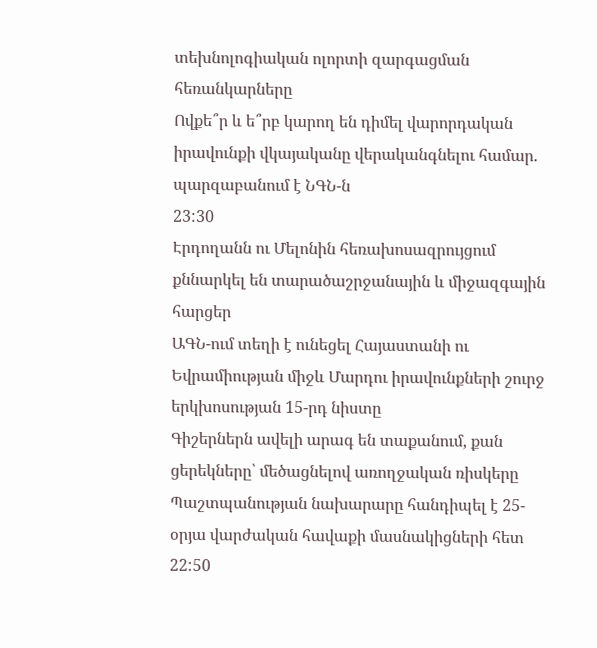տեխնոլոգիական ոլորտի զարգացման հեռանկարները
Ովքե՞ր և ե՞րբ կարող են դիմել վարորդական իրավունքի վկայականը վերականգնելու համար. պարզաբանում է ՆԳՆ-ն
23:30
Էրդողանն ու Մելոնին հեռախոսազրույցում քննարկել են տարածաշրջանային և միջազգային հարցեր
ԱԳՆ-ում տեղի է ունեցել Հայաստանի ու Եվրամիության միջև Մարդու իրավունքների շուրջ երկխոսության 15-րդ նիստը
Գիշերներն ավելի արագ են տաքանում, քան ցերեկները՝ մեծացնելով առողջական ռիսկերը
Պաշտպանության նախարարը հանդիպել է 25-օրյա վարժական հավաքի մասնակիցների հետ
22:50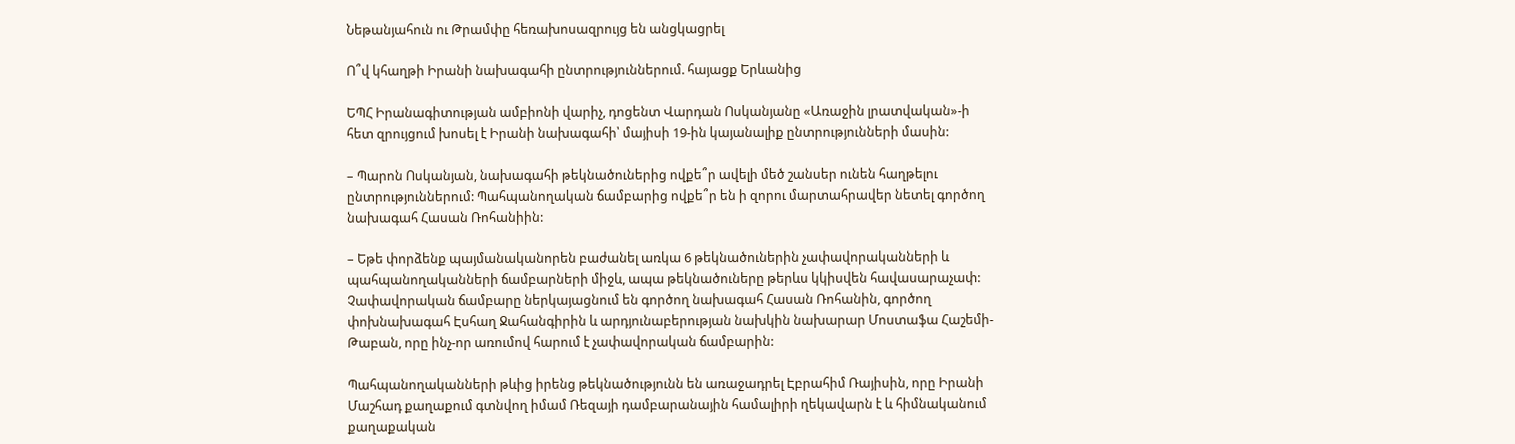Նեթանյահուն ու Թրամփը հեռախոսազրույց են անցկացրել

Ո՞վ կհաղթի Իրանի նախագահի ընտրություններում. հայացք Երևանից

ԵՊՀ Իրանագիտության ամբիոնի վարիչ, դոցենտ Վարդան Ոսկանյանը «Առաջին լրատվական»-ի հետ զրույցում խոսել է Իրանի նախագահի՝ մայիսի 19-ին կայանալիք ընտրությունների մասին:

– Պարոն Ոսկանյան, նախագահի թեկնածուներից ովքե՞ր ավելի մեծ շանսեր ունեն հաղթելու ընտրություններում: Պահպանողական ճամբարից ովքե՞ր են ի զորու մարտահրավեր նետել գործող նախագահ Հասան Ռոհանիին:

– Եթե փորձենք պայմանականորեն բաժանել առկա 6 թեկնածուներին չափավորականների և պահպանողականների ճամբարների միջև, ապա թեկնածուները թերևս կկիսվեն հավասարաչափ: Չափավորական ճամբարը ներկայացնում են գործող նախագահ Հասան Ռոհանին, գործող փոխնախագահ Էսհաղ Ջահանգիրին և արդյունաբերության նախկին նախարար Մոստաֆա Հաշեմի-Թաբան, որը ինչ-որ առումով հարում է չափավորական ճամբարին:

Պահպանողականների թևից իրենց թեկնածությունն են առաջադրել Էբրահիմ Ռայիսին, որը Իրանի Մաշհադ քաղաքում գտնվող իմամ Ռեզայի դամբարանային համալիրի ղեկավարն է և հիմնականում քաղաքական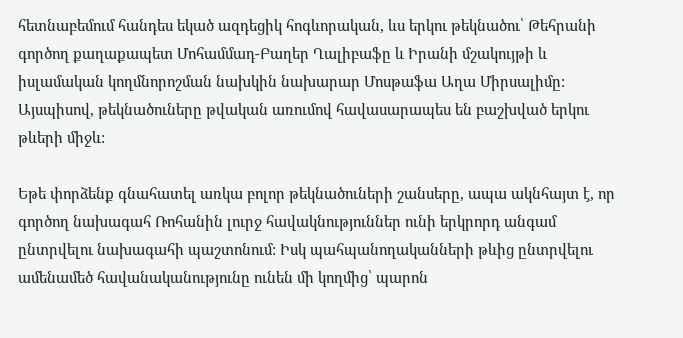հետնաբեմում հանդես եկած ազդեցիկ հոգևորական, ևս երկու թեկնածու՝ Թեհրանի գործող քաղաքապետ Մոհամմադ-Բաղեր Ղալիբաֆը և Իրանի մշակույթի և իսլամական կողմնորոշման նախկին նախարար Մոսթաֆա Աղա Միրսալիմը: Այսպիսով, թեկնածուները թվական առումով հավասարապես են բաշխված երկու թևերի միջև:

Եթե փորձենք գնահատել առկա բոլոր թեկնածուների շանսերը, ապա ակնհայտ է, որ գործող նախագահ Ռոհանին լուրջ հավակնություններ ունի երկրորդ անգամ ընտրվելու նախագահի պաշտոնում: Իսկ պահպանողականների թևից ընտրվելու ամենամեծ հավանականությունը ունեն մի կողմից՝ պարոն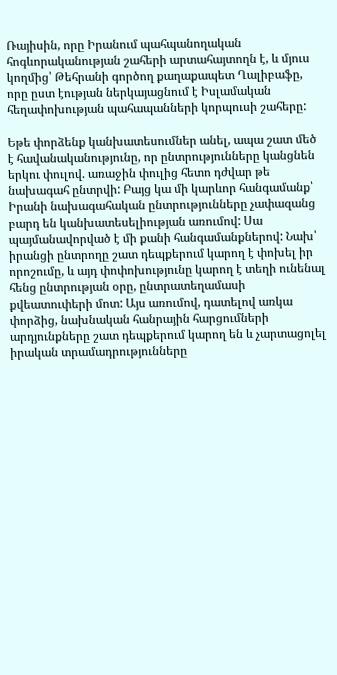Ռայիսին, որը Իրանում պահպանողական հոգևորականության շահերի արտահայտողն է, և մյուս կողմից՝ Թեհրանի գործող քաղաքապետ Ղալիբաֆը, որը ըստ էության ներկայացնում է Իսլամական հեղափոխության պահապանների կորպուսի շահերը:

Եթե փորձենք կանխատեսումներ անել, ապա շատ մեծ է հավանականությունը, որ ընտրությունները կանցնեն երկու փուլով. առաջին փուլից հետո դժվար թե նախագահ ընտրվի: Բայց կա մի կարևոր հանգամանք՝ Իրանի նախագահական ընտրությունները չափազանց բարդ են կանխատեսելիության առումով: Սա պայմանավորված է մի քանի հանգամանքներով: Նախ՝ իրանցի ընտրողը շատ դեպքերում կարող է փոխել իր որոշումը, և այդ փոփոխությունը կարող է տեղի ունենալ հենց ընտրության օրը, ընտրատեղամասի քվեատուփերի մոտ: Այս առումով, դատելով առկա փորձից, նախնական հանրային հարցումների արդյունքները շատ դեպքերում կարող են և չարտացոլել իրական տրամադրությունները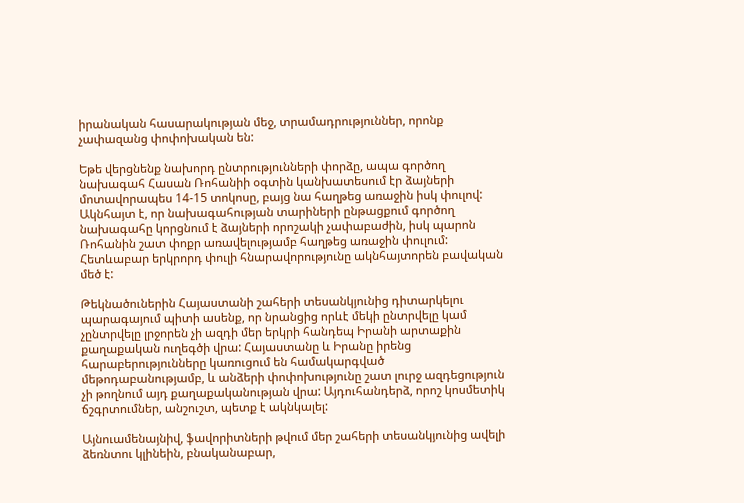իրանական հասարակության մեջ, տրամադրություններ, որոնք չափազանց փոփոխական են:

Եթե վերցնենք նախորդ ընտրությունների փորձը, ապա գործող նախագահ Հասան Ռոհանիի օգտին կանխատեսում էր ձայների մոտավորապես 14-15 տոկոսը, բայց նա հաղթեց առաջին իսկ փուլով: Ակնհայտ է, որ նախագահության տարիների ընթացքում գործող նախագահը կորցնում է ձայների որոշակի չափաբաժին, իսկ պարոն Ռոհանին շատ փոքր առավելությամբ հաղթեց առաջին փուլում: Հետևաբար երկրորդ փուլի հնարավորությունը ակնհայտորեն բավական մեծ է:

Թեկնածուներին Հայաստանի շահերի տեսանկյունից դիտարկելու պարագայում պիտի ասենք, որ նրանցից որևէ մեկի ընտրվելը կամ չընտրվելը լրջորեն չի ազդի մեր երկրի հանդեպ Իրանի արտաքին քաղաքական ուղեգծի վրա: Հայաստանը և Իրանը իրենց հարաբերությունները կառուցում են համակարգված մեթոդաբանությամբ, և անձերի փոփոխությունը շատ լուրջ ազդեցություն չի թողնում այդ քաղաքականության վրա: Այդուհանդերձ, որոշ կոսմետիկ ճշգրտումներ, անշուշտ, պետք է ակնկալել:

Այնուամենայնիվ, ֆավորիտների թվում մեր շահերի տեսանկյունից ավելի ձեռնտու կլինեին, բնականաբար,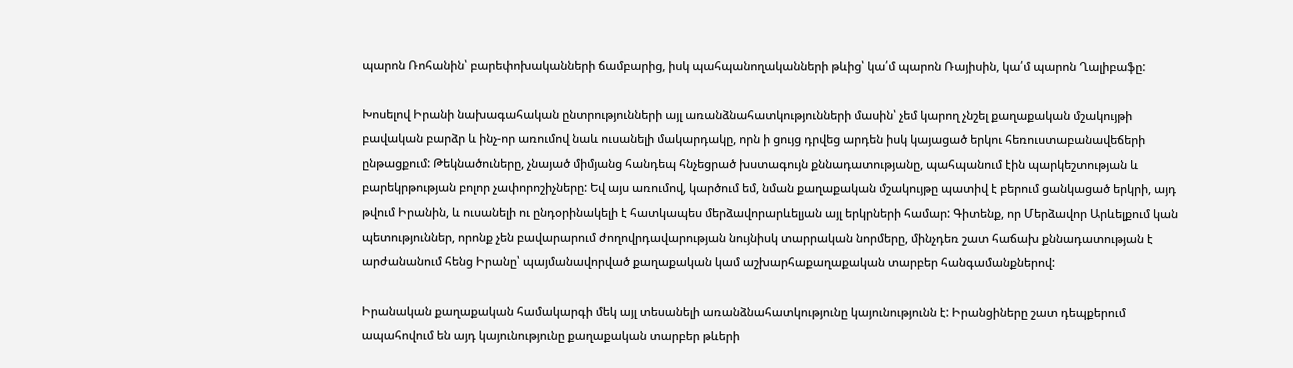պարոն Ռոհանին՝ բարեփոխականների ճամբարից, իսկ պահպանողականների թևից՝ կա՛մ պարոն Ռայիսին, կա՛մ պարոն Ղալիբաֆը:

Խոսելով Իրանի նախագահական ընտրությունների այլ առանձնահատկությունների մասին՝ չեմ կարող չնշել քաղաքական մշակույթի բավական բարձր և ինչ-որ առումով նաև ուսանելի մակարդակը, որն ի ցույց դրվեց արդեն իսկ կայացած երկու հեռուստաբանավեճերի ընթացքում: Թեկնածուները, չնայած միմյանց հանդեպ հնչեցրած խստագույն քննադատությանը, պահպանում էին պարկեշտության և բարեկրթության բոլոր չափորոշիչները: Եվ այս առումով, կարծում եմ, նման քաղաքական մշակույթը պատիվ է բերում ցանկացած երկրի, այդ թվում Իրանին, և ուսանելի ու ընդօրինակելի է հատկապես մերձավորարևելյան այլ երկրների համար: Գիտենք, որ Մերձավոր Արևելքում կան պետություններ, որոնք չեն բավարարում ժողովրդավարության նույնիսկ տարրական նորմերը, մինչդեռ շատ հաճախ քննադատության է արժանանում հենց Իրանը՝ պայմանավորված քաղաքական կամ աշխարհաքաղաքական տարբեր հանգամանքներով:

Իրանական քաղաքական համակարգի մեկ այլ տեսանելի առանձնահատկությունը կայունությունն է: Իրանցիները շատ դեպքերում ապահովում են այդ կայունությունը քաղաքական տարբեր թևերի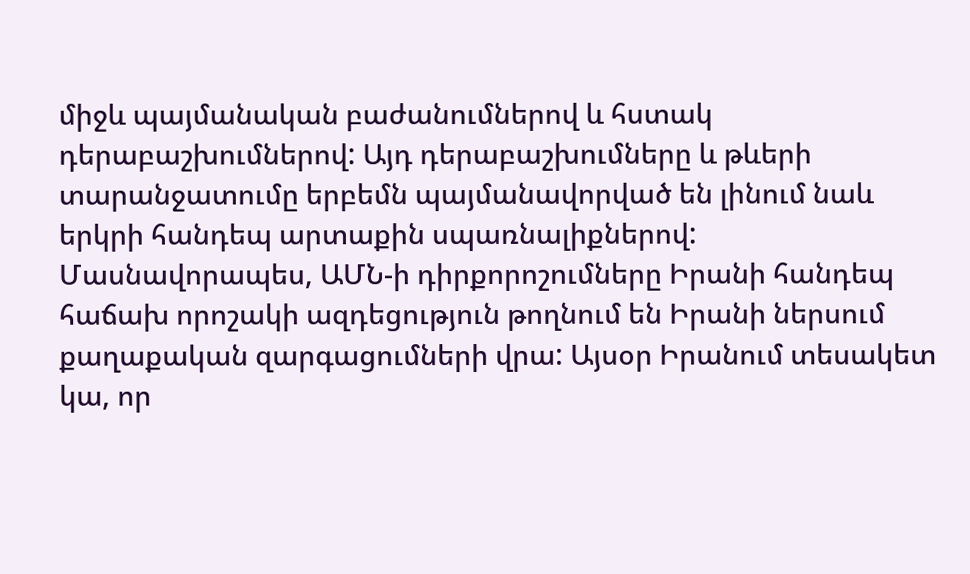միջև պայմանական բաժանումներով և հստակ դերաբաշխումներով: Այդ դերաբաշխումները և թևերի տարանջատումը երբեմն պայմանավորված են լինում նաև երկրի հանդեպ արտաքին սպառնալիքներով: Մասնավորապես, ԱՄՆ-ի դիրքորոշումները Իրանի հանդեպ հաճախ որոշակի ազդեցություն թողնում են Իրանի ներսում քաղաքական զարգացումների վրա: Այսօր Իրանում տեսակետ կա, որ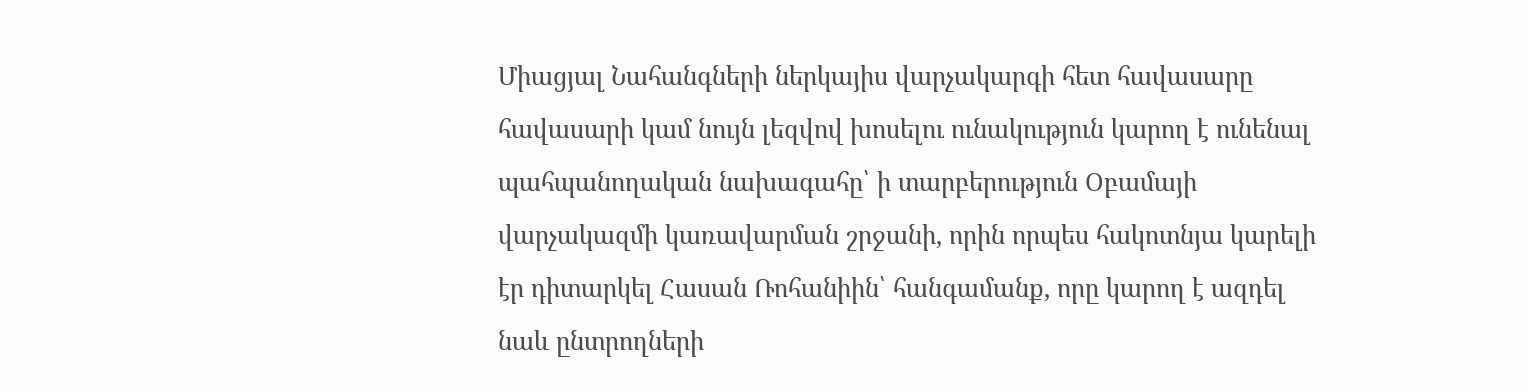Միացյալ Նահանգների ներկայիս վարչակարգի հետ հավասարը հավասարի կամ նույն լեզվով խոսելու ունակություն կարող է ունենալ պահպանողական նախագահը՝ ի տարբերություն Օբամայի վարչակազմի կառավարման շրջանի, որին որպես հակոտնյա կարելի էր դիտարկել Հասան Ռոհանիին՝ հանգամանք, որը կարող է ազդել նաև ընտրողների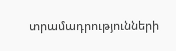տրամադրությունների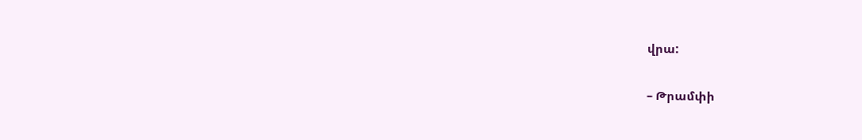վրա:

– Թրամփի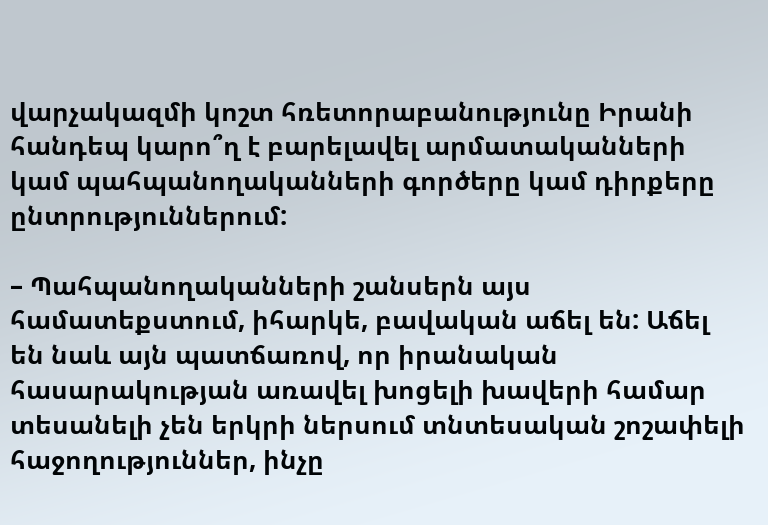վարչակազմի կոշտ հռետորաբանությունը Իրանի հանդեպ կարո՞ղ է բարելավել արմատականների կամ պահպանողականների գործերը կամ դիրքերը ընտրություններում:

– Պահպանողականների շանսերն այս համատեքստում, իհարկե, բավական աճել են: Աճել են նաև այն պատճառով, որ իրանական հասարակության առավել խոցելի խավերի համար տեսանելի չեն երկրի ներսում տնտեսական շոշափելի հաջողություններ, ինչը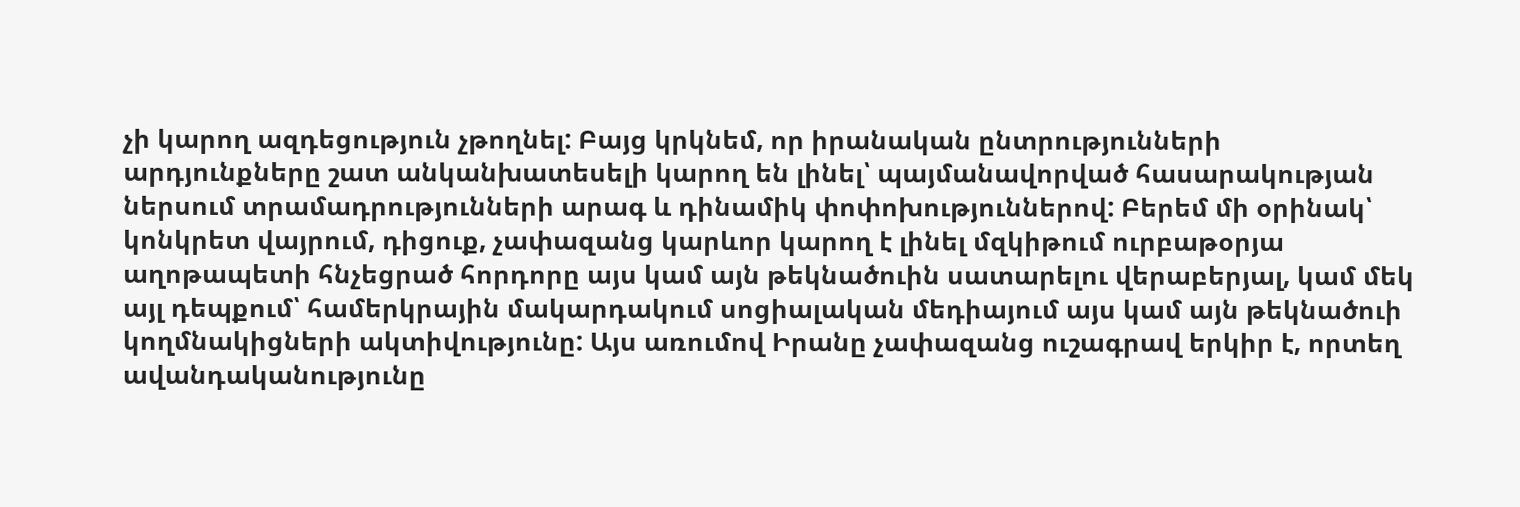չի կարող ազդեցություն չթողնել: Բայց կրկնեմ, որ իրանական ընտրությունների արդյունքները շատ անկանխատեսելի կարող են լինել՝ պայմանավորված հասարակության ներսում տրամադրությունների արագ և դինամիկ փոփոխություններով: Բերեմ մի օրինակ՝ կոնկրետ վայրում, դիցուք, չափազանց կարևոր կարող է լինել մզկիթում ուրբաթօրյա աղոթապետի հնչեցրած հորդորը այս կամ այն թեկնածուին սատարելու վերաբերյալ, կամ մեկ այլ դեպքում՝ համերկրային մակարդակում սոցիալական մեդիայում այս կամ այն թեկնածուի կողմնակիցների ակտիվությունը: Այս առումով Իրանը չափազանց ուշագրավ երկիր է, որտեղ ավանդականությունը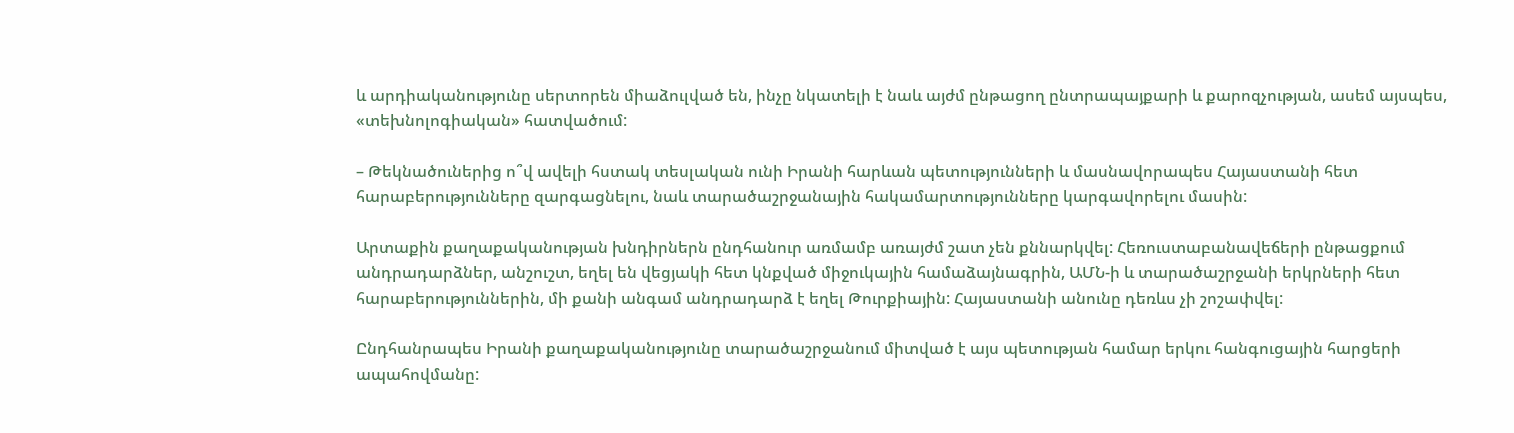և արդիականությունը սերտորեն միաձուլված են, ինչը նկատելի է նաև այժմ ընթացող ընտրապայքարի և քարոզչության, ասեմ այսպես, «տեխնոլոգիական» հատվածում:

– Թեկնածուներից ո՞վ ավելի հստակ տեսլական ունի Իրանի հարևան պետությունների և մասնավորապես Հայաստանի հետ հարաբերությունները զարգացնելու, նաև տարածաշրջանային հակամարտությունները կարգավորելու մասին:

Արտաքին քաղաքականության խնդիրներն ընդհանուր առմամբ առայժմ շատ չեն քննարկվել: Հեռուստաբանավեճերի ընթացքում անդրադարձներ, անշուշտ, եղել են վեցյակի հետ կնքված միջուկային համաձայնագրին, ԱՄՆ-ի և տարածաշրջանի երկրների հետ հարաբերություններին, մի քանի անգամ անդրադարձ է եղել Թուրքիային: Հայաստանի անունը դեռևս չի շոշափվել:

Ընդհանրապես Իրանի քաղաքականությունը տարածաշրջանում միտված է այս պետության համար երկու հանգուցային հարցերի ապահովմանը: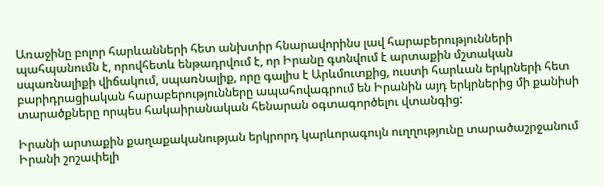Առաջինը բոլոր հարևանների հետ անխտիր հնարավորինս լավ հարաբերությունների պահպանումն է, որովհետև ենթադրվում է, որ Իրանը գտնվում է արտաքին մշտական սպառնալիքի վիճակում, սպառնալիք, որը գալիս է Արևմուտքից, ուստի հարևան երկրների հետ բարիդրացիական հարաբերությունները ապահովագրում են Իրանին այդ երկրներից մի քանիսի տարածքները որպես հակաիրանական հենարան օգտագործելու վտանգից:

Իրանի արտաքին քաղաքականության երկրորդ կարևորագույն ուղղությունը տարածաշրջանում Իրանի շոշափելի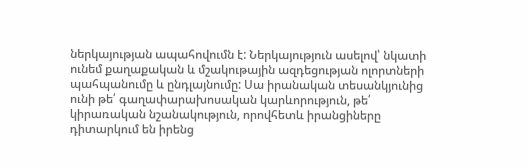ներկայության ապահովումն է: Ներկայություն ասելով՝ նկատի ունեմ քաղաքական և մշակութային ազդեցության ոլորտների պահպանումը և ընդլայնումը: Սա իրանական տեսանկյունից ունի թե՛ գաղափարախոսական կարևորություն, թե՛ կիրառական նշանակություն, որովհետև իրանցիները դիտարկում են իրենց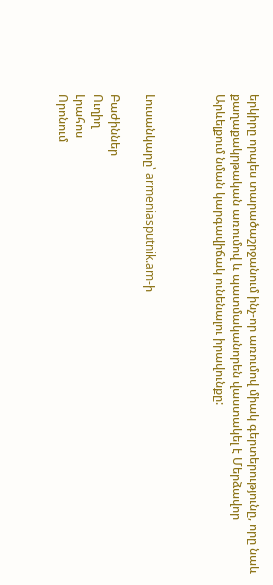երկիրը որպես տարածաշրջանում ինչ-որ առումով միակ գերտերությունը, որը նաև քաղաքակրթական առումով և պատմականորեն վաստակել է Մերձավոր Արևելքում նման կարգավիճակ ունենալու իրավունքը:



Լուսանկարը՝ armeniasputnik.am-ի

Բաժիններ
Ուղիղ
Լրահոս
Որոնում